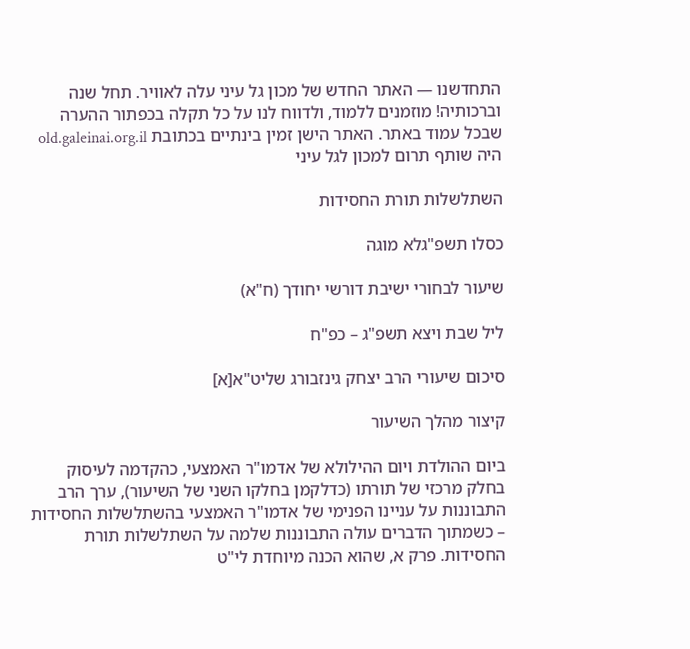התחדשנו — האתר החדש של מכון גל עיני עלה לאוויר. תחל שנה וברכותיה! מוזמנים ללמוד, ולדווח לנו על כל תקלה בכפתור ההערה שבכל עמוד באתר. האתר הישן זמין בינתיים בכתובת old.galeinai.org.il
היה שותף תרום למכון לגל עיני

השתלשלות תורת החסידות

כסלו תשפ"גלא מוגה

שיעור לבחורי ישיבת דורשי יחודך (ח"א)

ליל שבת ויצא תשפ"ג – כפ"ח

סיכום שיעורי הרב יצחק גינזבורג שליט"א[א]

קיצור מהלך השיעור

ביום ההולדת ויום ההילולא של אדמו"ר האמצעי, כהקדמה לעיסוק בחלק מרכזי של תורתו (כדלקמן בחלקו השני של השיעור), ערך הרב התבוננות על עניינו הפנימי של אדמו"ר האמצעי בהשתלשלות החסידות – כשמתוך הדברים עולה התבוננות שלמה על השתלשלות תורת החסידות. פרק א, שהוא הכנה מיוחדת לי"ט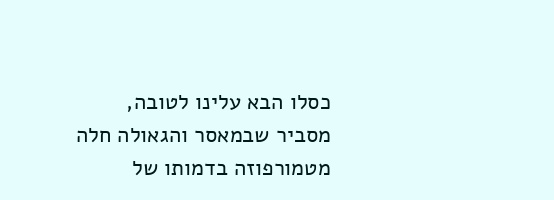כסלו הבא עלינו לטובה, מסביר שבמאסר והגאולה חלה מטמורפוזה בדמותו של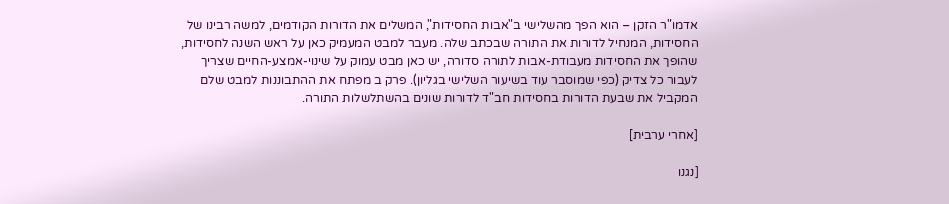אדמו"ר הזקן – הוא הפך מהשלישי ב"אבות החסידות", המשלים את הדורות הקודמים, למשה רבינו של החסידות, המנחיל לדורות את התורה שבכתב שלה. מעבר למבט המעמיק כאן על ראש השנה לחסידות, שהופך את החסידות מעבודת-אבות לתורה סדורה, יש כאן מבט עמוק על שינוי-אמצע-החיים שצריך לעבור כל צדיק (כפי שמוסבר עוד בשיעור השלישי בגליון). פרק ב מפתח את ההתבוננות למבט שלם המקביל את שבעת הדורות בחסידות חב"ד לדורות שונים בהשתלשלות התורה.

[אחרי ערבית]

[נגנו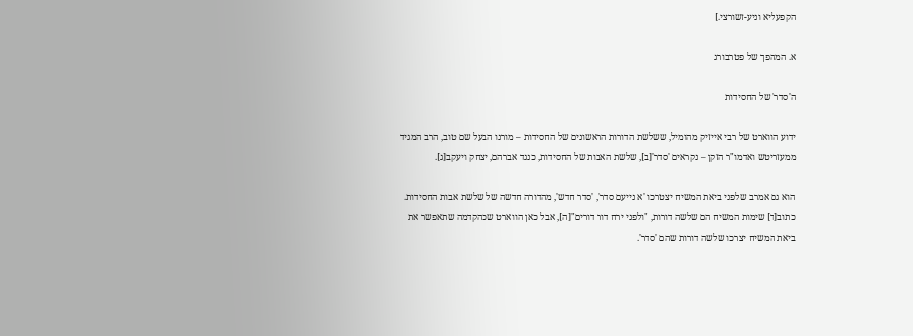הקפעליא וניע-זשורצי.]

א. המהפך של פטרבורג

ה'סדר' של החסידות

ידוע הווארט של רבי אייזיק מהומיל, ששלשת הדורות הראשונים של החסידות – מורנו הבעל שם טוב, הרב המגיד ממעזריטש ואדמו"ר הזקן – נקראים 'סדר'[ב], שלשת האבות של החסידות, כנגד אברהם, יצחק ויעקב[ג].

הוא גם אמרב שלפני ביאת המשיח יצטרכו 'א נייעם סדר', 'סדר חדש', מהדורה חדשה של שלשת אבות החסידות. כתוב[ד] שימות המשיח הם שלשה דורות, "ולפני ירח דור דורים"[ה], אבל כאן הווארט שכהקדמה שתאפשר את ביאת המשיח יצרכו שלשה דורות שהם 'סדר'.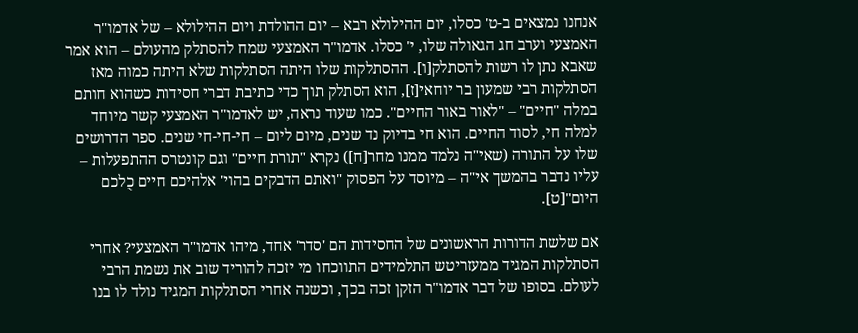אנחנו נמצאים ב-ט' כסלו, יום ההילולא רבא – יום ההולדת ויום ההילולא – של אדמו"ר האמצעי וערב חג הגאולה שלו, י' כסלו. אדמו"ר האמצעי שמח להסתלק מהעולם – הוא אמר שאבא נתן לו רשות להסתלק[ו]. ההסתלקות שלו היתה הסתלקות שלא היתה כמוה מאז הסתלקות רבי שמעון בר יוחאי[ז], הוא הסתלק תוך כדי כתיבת דברי חסידות כשהוא חותם במלה "חיים" – "לאור באור החיים". כמו שעוד נראה, יש לאדמו"ר האמצעי קשר מיוחד למלה חי, לסוד החיים. הוא חי בדיוק נד שנים, מיום ליום – חי-חי-חי שנים. ספר הדרושים שלו על התורה (שאי"ה נלמד ממנו מחר[ח]) נקרא "תורת חיים" וגם קונטרס ההתפעלות – עליו נדבר בהמשך אי"ה – מיוסד על הפסוק "ואתם הדבקים בהוי' אלהיכם חיים כֻלכם היום"[ט].

אם שלשת הדורות הראשונים של החסידות הם 'סדר' אחד, מיהו אדמו"ר האמצעי? אחרי הסתלקות המגיד ממעזריטש התלמידים התווכחו מי יזכה להוריד שוב את נשמת הרבי לעולם. בסופו של דבר אדמו"ר הזקן זכה בכך, וכשנה אחרי הסתלקות המגיד נולד לו בנו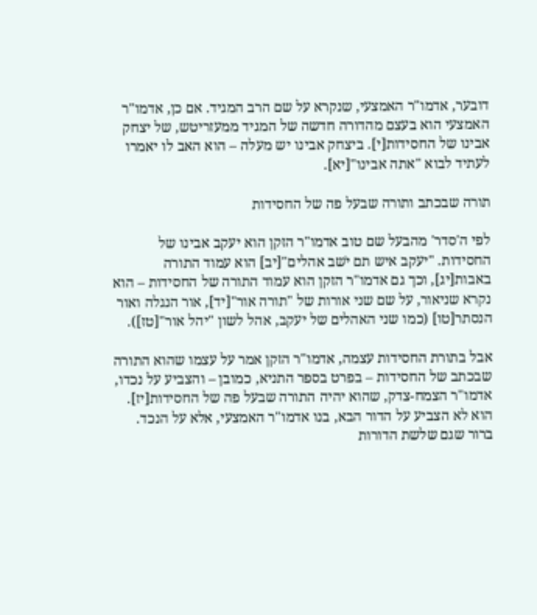דובער, אדמו"ר האמצעי, שנקרא על שם הרב המגיד. אם כן, אדמו"ר האמצעי הוא בעצם מהדורה חדשה של המגיד ממעזריטש, של יצחק אבינו של החסידות[י]. ביצחק אבינו יש מעלה – הוא האב לו יאמרו לעתיד לבוא "אתה אבינו"[יא].

תורה שבכתב ותורה שבעל פה של החסידות

לפי ה'סדר' מהבעל שם טוב אדמו"ר הזקן הוא יעקב אבינו של החסידות. "יעקב איש תם יֹשב אהלים"[יב] הוא עמוד התורה באבות[יג], וכך גם אדמו"ר הזקן הוא עמוד התורה של החסידות – הוא נקרא שניאור, על שם שני אורות של "תורה אור"[יד], אור הנגלה ואור הנסתר[טו] (כמו שני האהלים של יעקב, אהל לשון "יהל אור"[טז]).

אבל בתורת החסידות עצמה, אדמו"ר הזקן אמר על עצמו שהוא התורה שבכתב של החסידות – בפרט בספר התניא, כמובן – והצביע על נכדו, אדמו"ר הצמח-צדק, שהוא יהיה התורה שבעל פה של החסידות[יז]. הוא לא הצביע על הדור הבא, בנו אדמו"ר האמצעי, אלא על הנכד. ברור שגם שלשת הדורות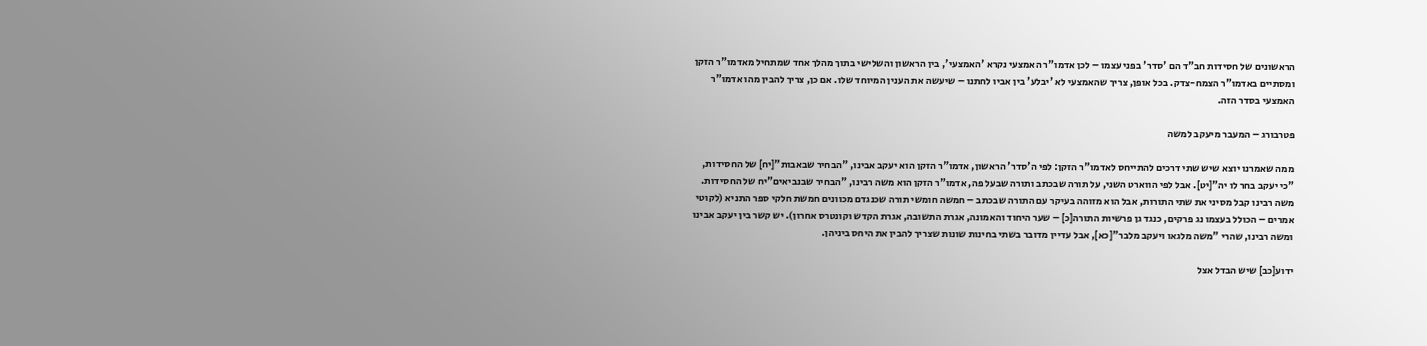הראשונים של חסידות חב"ד הם 'סדר' בפני עצמו – לכן אדמו"ר האמצעי נקרא 'האמצעי', בין הראשון והשלישי בתוך מהלך אחד שמתחיל מאדמו"ר הזקן ומסתיים באדמו"ר הצמח-צדק. בכל אופן, צריך שהאמצעי לא 'יבלע' בין אביו לחתנו – שיעשה את הענין המיוחד שלו. אם כן, צריך להבין מהו אדמו"ר האמצעי בסדר הזה.

פטרבורג – המעבר מיעקב למשה

ממה שאמרנו יוצא שיש שתי דרכים להתייחס לאדמו"ר הזקן: לפי ה'סדר' הראשון, אדמו"ר הזקן הוא יעקב אבינו, "הבחיר שבאבות"[יח] של החסידות, "כי יעקב בחר לו יה"[יט]. אבל לפי הווארט השני, על תורה שבכתב ותורה שבעל פה, אדמו"ר הזקן הוא משה רבינו, "הבחיר שבנביאים"יח של החסידות. משה רבינו קבל מסיני את שתי התורות, אבל הוא מזוהה בעיקר עם התורה שבכתב – חמשה חומשי תורה שכנגדם מכוונים חמשת חלקי ספר התניא (לקוטי אמרים – הכולל בעצמו נג פרקים, כנגד גן פרשיות התורה[כ] – שער היחוד והאמונה, אגרת התשובה, אגרת הקדש וקונטרס אחרון). יש קשר בין יעקב אבינו ומשה רבינו, שהרי "משה מלגאו ויעקב מלבר"[כא], אבל עדיין מדובר בשתי בחינות שונות שצריך להבין את היחס ביניהן.

ידוע[כב] שיש הבדל אצל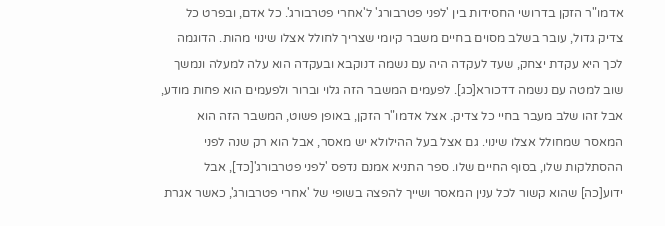אדמו"ר הזקן בדרושי החסידות בין 'לפני פטרבורג' ל'אחרי פטרבורג'. כל אדם, ובפרט כל צדיק גדול, עובר בשלב מסוים בחיים משבר קיומי שצריך לחולל אצלו שינוי מהות. הדוגמה לכך היא עקדת יצחק, שעד לעקדה היה עם נשמה דנוקבא ובעקדה הוא עלה למעלה ונמשך שוב למטה עם נשמה דדכורא[כג]. לפעמים המשבר הזה גלוי וברור ולפעמים הוא פחות מודע, אבל זהו שלב מעבר בחיי כל צדיק. אצל אדמו"ר הזקן, באופן פשוט, המשבר הזה הוא המאסר שמחולל אצלו שינוי. גם אצל בעל ההילולא יש מאסר, אבל הוא רק שנה לפני ההסתלקות שלו, בסוף החיים שלו. ספר התניא אמנם נדפס 'לפני פטרבורג'[כד], אבל ידוע[כה] שהוא קשור לכל ענין המאסר ושייך להפצה בשופי של 'אחרי פטרבורג', כאשר אגרת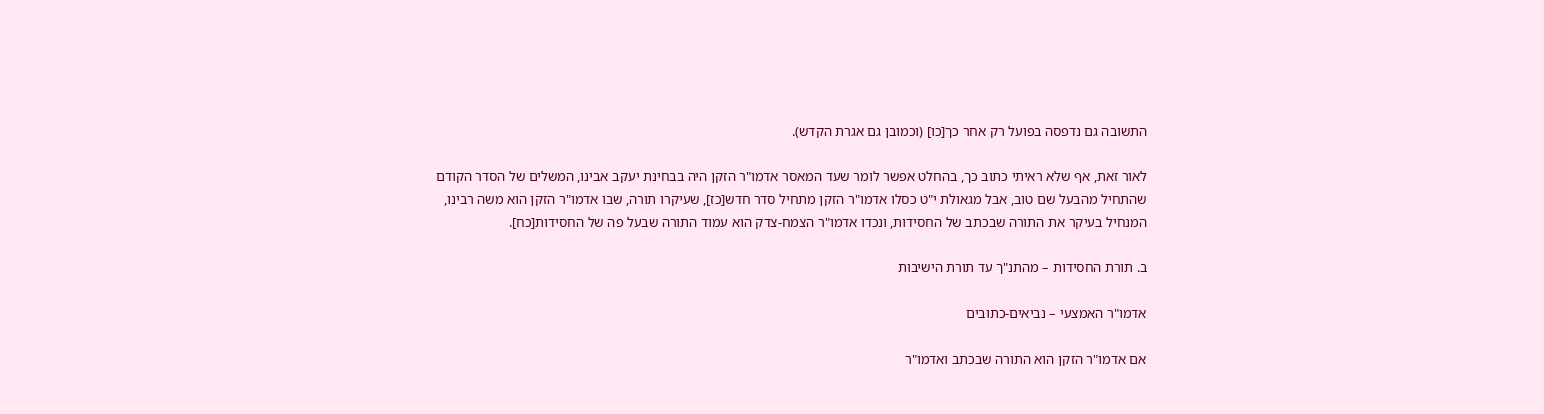התשובה גם נדפסה בפועל רק אחר כך[כו] (וכמובן גם אגרת הקדש).

לאור זאת, אף שלא ראיתי כתוב כך, בהחלט אפשר לומר שעד המאסר אדמו"ר הזקן היה בבחינת יעקב אבינו, המשלים של הסדר הקודם שהתחיל מהבעל שם טוב, אבל מגאולת י"ט כסלו אדמו"ר הזקן מתחיל סדר חדש[כז], שעיקרו תורה, שבו אדמו"ר הזקן הוא משה רבינו, המנחיל בעיקר את התורה שבכתב של החסידות, ונכדו אדמו"ר הצמח-צדק הוא עמוד התורה שבעל פה של החסידות[כח].

ב. תורת החסידות – מהתנ"ך עד תורת הישיבות

אדמו"ר האמצעי – נביאים-כתובים

אם אדמו"ר הזקן הוא התורה שבכתב ואדמו"ר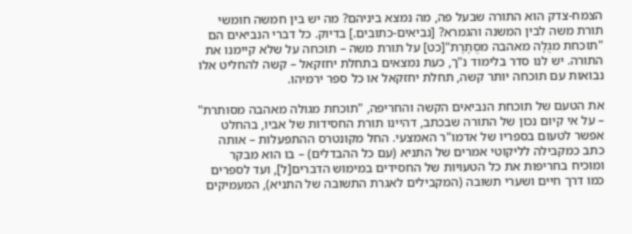הצמח-צדק הוא התורה שבעל פה, מה נמצא ביניהם? מה יש בין חמשה חומשי תורת משה לבין המשנה והגמרא? [נביאים-כתובים.] בדיוק. כל דברי הנביאים הם "תוכחת מגֻלָה מאהבה מסֻתָרֶת"[כט] על תורת משה – תוכחה על שלא קיימנו את התורה. יש לנו סדר בלימוד נ"ך, כעת נמצאים בתחלת יחזקאל – קשה להחליט אלו נבואות עם תוכחה יותר קשה, תחלת יחזקאל או כל ספר ירמיהו.

את הטעם של תוכחת הנביאים הקשה והחריפה, "תוכחת מגולה מאהבה מסותרת" – על אי קיום נכון של התורה שבכתב, דהיינו תורת החסידות של אביו, בהחלט אפשר לטעום בספריו של אדמו"ר האמצעי. החל מקונטרס ההתפעלות – אותה כתב כמקבילה לליקוטי אמרים של התניא (עם כל ההבדלים) – בו הוא מבקר ומוכיח בחריפות את כל הטעויות של החסידים במימוש הדברים[ל], ועד לספרים כמו דרך חיים ושערי תשובה (המקבילים לאגרת התשובה של התניא), המעמיקים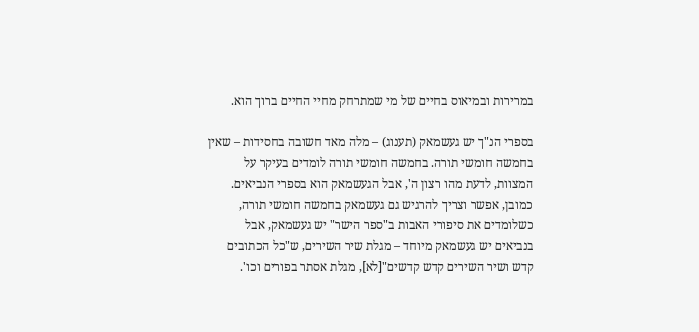במרירות ובמיאוס בחיים של מי שמתרחק מחיי החיים ברוך הוא.

בספרי הנ"ך יש געשמאק (תענוג) – מלה מאד חשובה בחסידות – שאין בחמשה חומשי תורה. בחמשה חומשי תורה לומדים בעיקר על המצוות, לדעת מהו רצון ה', אבל הגעשמאק הוא בספרי הנביאים. כמובן, אפשר וצריך להרגיש גם געשמאק בחמשה חומשי תורה, כשלומדים את סיפורי האבות ב"ספר הישר" יש געשמאק, אבל בנביאים יש געשמאק מיוחד – מגלת שיר השירים, ש"כל הכתובים קדש ושיר השירים קדש קדשים"[לא], מגלת אסתר בפורים וכו'.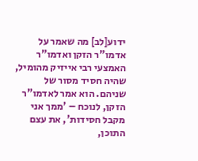ידוע[לב] מה שאמר על אדמו"ר הזקן ואדמו"ר האמצעי רבי אייזיק מהומיל, שהיה חסיד מסור של שניהם. הוא אמר לאדמו"ר הזקן, לנוכח – 'ממך אני מקבל חסידות', את עצם התוכן,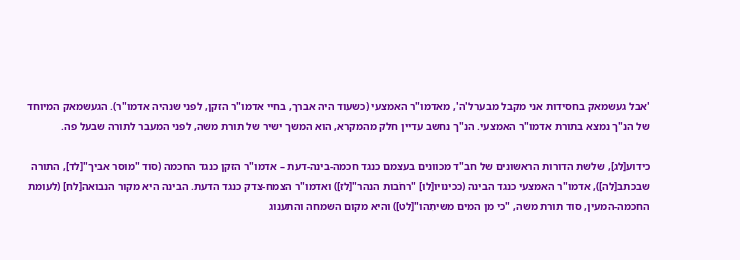'אבל געשמאק בחסידות אני מקבל מבערל'ה', מאדמו"ר האמצעי (כשעוד היה אברך, בחיי אדמו"ר הזקן, לפני שנהיה אדמו"ר). הגעשמאק המיוחד של הנ"ך נמצא בתורת אדמו"ר האמצעי. הנ"ך נחשב עדיין חלק מהמקרא, הוא המשך ישיר של תורת משה, לפני המעבר לתורה שבעל פה.

כידוע[לג], שלשת הדורות הראשונים של חב"ד מכוונים בעצמם כנגד חכמה-בינה-דעת – אדמו"ר הזקן כנגד החכמה (סוד "מוסר אביך"[לד], התורה שבכתב[לה]), אדמו"ר האמצעי כנגד הבינה (ככינויו[לו] "רחֹבות הנהר"[לז]) ואדמו"ר הצמח-צדק כנגד הדעת. הבינה היא מקור הנבואה[לח] (לעומת החכמה-המעין, סוד תורת משה, "כי מן המים משיתִהו"[לט]) והיא מקום השמחה והתענוג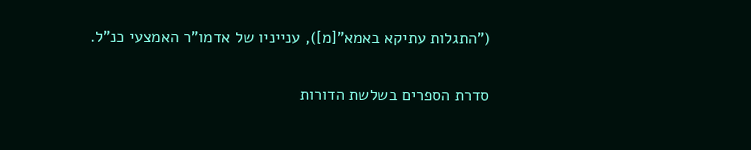("התגלות עתיקא באמא"[מ]), ענייניו של אדמו"ר האמצעי כנ"ל.

סדרת הספרים בשלשת הדורות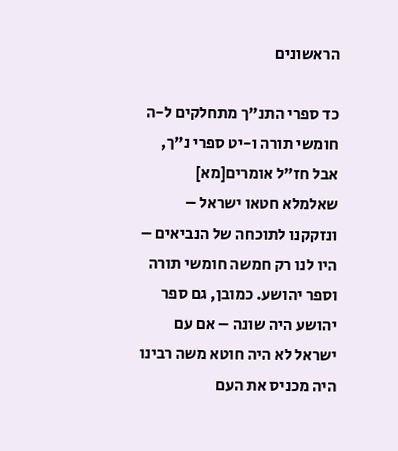הראשונים

כד ספרי התנ"ך מתחלקים ל-ה חומשי תורה ו-יט ספרי נ"ך, אבל חז"ל אומרים[מא] שאלמלא חטאו ישראל – ונזקקנו לתוכחה של הנביאים – היו לנו רק חמשה חומשי תורה וספר יהושע. כמובן, גם ספר יהושע היה שונה – אם עם ישראל לא היה חוטא משה רבינו היה מכניס את העם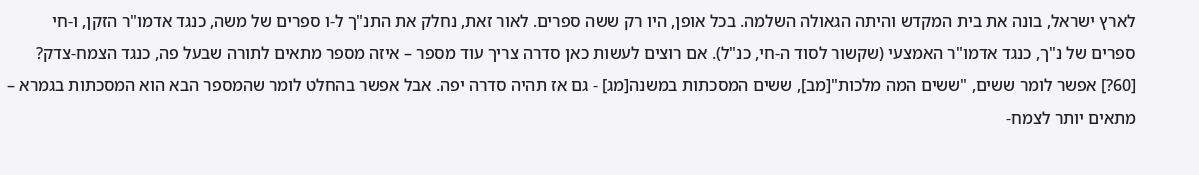לארץ ישראל, בונה את בית המקדש והיתה הגאולה השלמה. בכל אופן, היו רק ששה ספרים. לאור זאת, נחלק את התנ"ך ל-ו ספרים של משה, כנגד אדמו"ר הזקן, ו-חי ספרים של נ"ך, כנגד אדמו"ר האמצעי (שקשור לסוד ה-חי, כנ"ל). אם רוצים לעשות כאן סדרה צריך עוד מספר – איזה מספר מתאים לתורה שבעל פה, כנגד הצמח-צדק? [60?] אפשר לומר ששים, "ששים המה מלכות"[מב], ששים המסכתות במשנה[מג] - גם אז תהיה סדרה יפה. אבל אפשר בהחלט לומר שהמספר הבא הוא המסכתות בגמרא – מתאים יותר לצמח-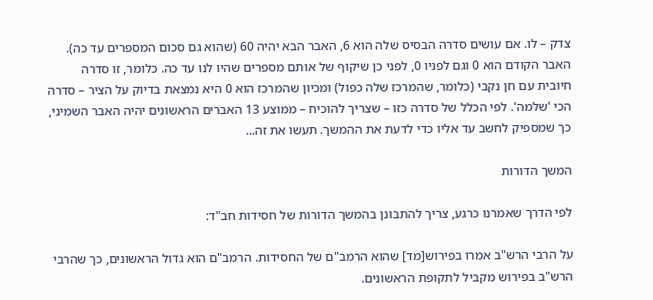צדק – לו. אם עושים סדרה הבסיס שלה הוא 6, האבר הבא יהיה 60 (שהוא גם סכום המספרים עד כה). האבר הקודם הוא 0 וגם לפניו 0, לפני כן שיקוף של אותם מספרים שהיו לנו עד כה. כלומר, זו סדרה חיובית עם חן נקבי (כלומר, שהמרכז שלה כפול) ומכיון שהמרכז הוא 0 היא נמצאת בדיוק על הציר – סדרה הכי 'שלמה'. לפי הכלל של סדרה כזו – שצריך להוכיח – ממוצע 13 האברים הראשונים יהיה האבר השמיני, כך שמספיק לחשב עד אליו כדי לדעת את ההמשך. תעשו את זה...

המשך הדורות

לפי הדרך שאמרנו כרגע, צריך להתבונן בהמשך הדורות של חסידות חב"ד:

על הרבי הרש"ב אמרו בפירוש[מד] שהוא הרמב"ם של החסידות. הרמב"ם הוא גדול הראשונים, כך שהרבי הרש"ב בפירוש מקביל לתקופת הראשונים.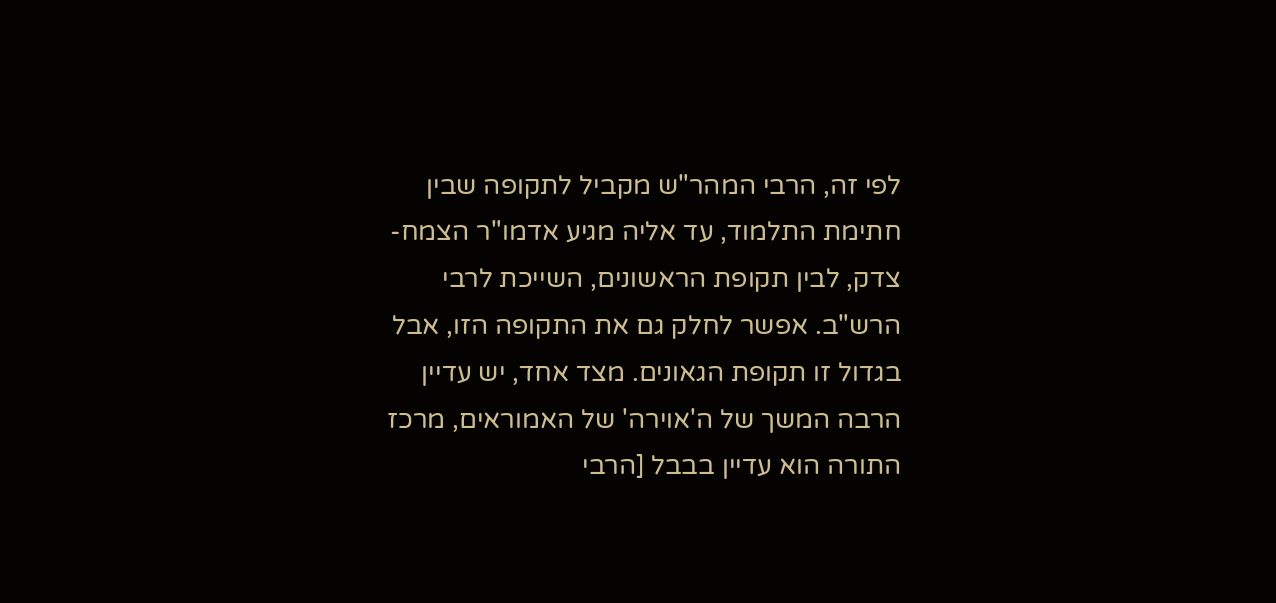לפי זה, הרבי המהר"ש מקביל לתקופה שבין חתימת התלמוד, עד אליה מגיע אדמו"ר הצמח-צדק, לבין תקופת הראשונים, השייכת לרבי הרש"ב. אפשר לחלק גם את התקופה הזו, אבל בגדול זו תקופת הגאונים. מצד אחד, יש עדיין הרבה המשך של ה'אוירה' של האמוראים, מרכז התורה הוא עדיין בבבל [הרבי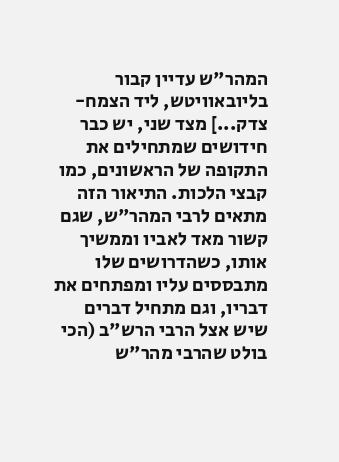המהר"ש עדיין קבור בליובאוויטש, ליד הצמח-צדק...] מצד שני, יש כבר חידושים שמתחילים את התקופה של הראשונים, כמו קבצי הלכות. התיאור הזה מתאים לרבי המהר"ש, שגם קשור מאד לאביו וממשיך אותו, כשהדרושים שלו מתבססים עליו ומפתחים את דבריו, וגם מתחיל דברים שיש אצל הרבי הרש"ב (הכי בולט שהרבי מהר"ש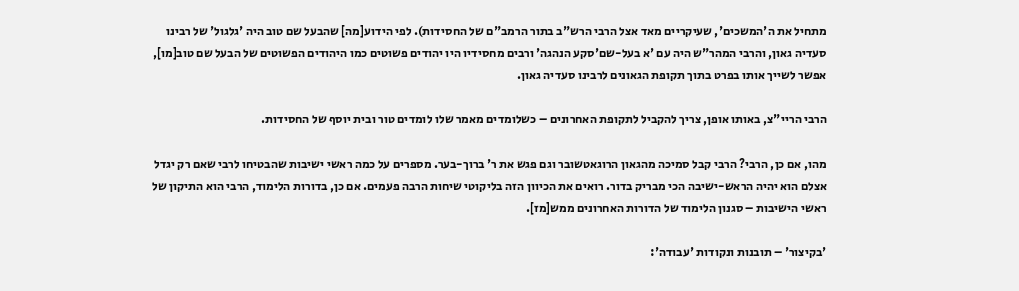מתחיל את ה'המשכים', שעיקריים מאד אצל הרבי הרש"ב בתור הרמב"ם של החסידות). לפי הידוע[מה] שהבעל שם טוב היה 'גלגול' של רבינו סעדיה גאון, והרבי המהר"ש היה עם 'א בעל-שם'סקע הנהגה' ורבים מחסידיו היו יהודים פשוטים כמו היהודים הפשוטים של הבעל שם טוב[מו], אפשר לשייך אותו בפרט בתוך תקופת הגאונים לרבינו סעדיה גאון.

הרבי הריי"צ, באותו אופן, צריך להקביל לתקופת האחרונים – כשלומדים מאמר שלו לומדים טור ובית יוסף של החסידות.

מהו, אם כן, הרבי? הרבי קבל סמיכה מהגאון הרוגאטשובר וגם פגש את ר' ברוך-בער. מספרים על כמה ראשי ישיבות שהבטיחו לרבי שאם רק יגדל אצלם הוא יהיה הראש-ישיבה הכי מבריק בדור. רואים את הכיוון הזה בליקוטי שיחות הרבה פעמים. אם כן, בדורות הלימוד, הרבי הוא התיקון של ראשי הישיבות – סגנון הלימוד של הדורות האחרונים ממש[מז].

'בקיצור' – תובנות ונקודות 'עבודה':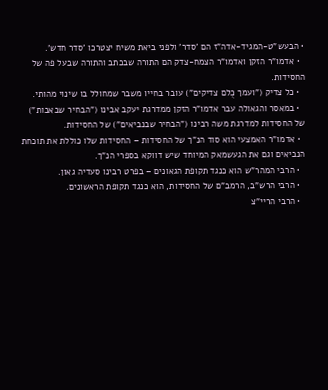• הבעש"ט-המגיד-אדה"ז הם 'סדר' ולפני ביאת משיח יצטרכו 'סדר חדש'.
  • אדמו"ר הזקן ואדמו"ר הצמח-צדק הם התורה שבכתב והתורה שבעל פה של החסידות.
  • כל צדיק ("ועמך כֻלם צדיקים") עובר בחייו משבר שמחולל בו שינוי מהותי.
  • במאסר והגאולה עבר אדמו"ר הזקן ממדרגת יעקב אבינו ("הבחיר שבאבות") של החסידות למדרגת משה רבינו ("הבחיר שבנביאים") של החסידות.
  • אדמו"ר האמצעי הוא סוד הנ"ך של החסידות – החסידות שלו כוללת את תוכחת הנביאים וגם את הגעשמאק המיוחד שיש דווקא בספרי הנ"ך.
  • הרבי המהר"ש הוא כנגד תקופת הגאונים – בפרט רבינו סעדיה גאון.
  • הרבי הרש"ב, הרמב"ם של החסידות, הוא כנגד תקופת הראשונים.
  • הרבי הריי"צ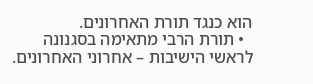הוא כנגד תורת האחרונים.
  • תורת הרבי מתאימה בסגנונה לראשי הישיבות – אחרוני האחרונים.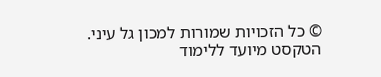© כל הזכויות שמורות למכון גל עיני. הטקסט מיועד ללימוד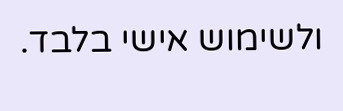ולשימוש אישי בלבד.